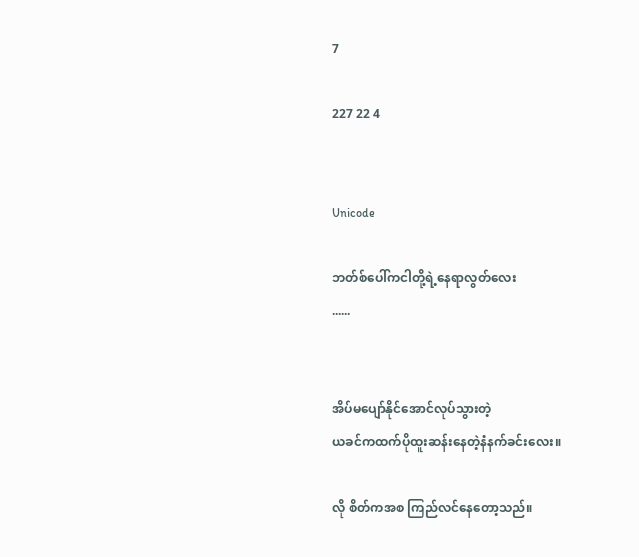7

227 22 4


Unicode

ဘတ်စ်ပေါ်ကငါတို့ရဲ့နေရာလွတ်လေး
......


အိပ်မပျော်နိုင်‌အောင်လုပ်သွားတဲ့
ယခင်ကထက်ပိုထူးဆန်းနေတဲ့နံနက်ခင်းလေး။

လို စိတ်ကအစ ကြည်လင်နေတော့သည်။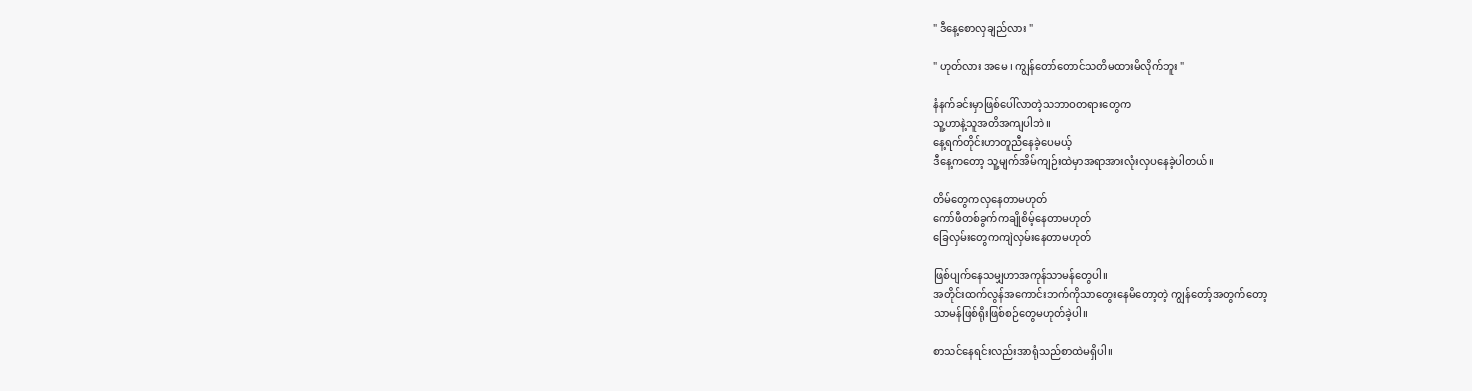" ဒီနေ့စောလှချည်လား "

" ဟုတ်လား အမေ ၊ ကျွန်တော်တောင်သတိမထားမိလိုက်ဘူး "

နံနက်ခင်းမှာဖြစ်ပေါ်လာတဲ့သဘာဝတရားတွေက
သူ့ဟာနဲ့သူအတိအကျပါဘဲ။
နေ့ရက်တိုင်းဟာတူညီနေခဲ့ပေမယ့်
ဒီနေ့ကတော့ သူ့မျက်အိမ်ကျဉ်းထဲမှာအရာအားလုံးလှပနေခဲ့ပါတယ်။

တိမ်တွေကလှနေတာမဟုတ်
ကော်ဖီတစ်ခွက်ကချိုစိမ့်နေတာမဟုတ်
ခြေလှမ်းတွေကကျဲလှမ်းနေတာမဟုတ်

ဖြစ်ပျက်နေသမျှဟာအကုန်သာမန်တွေပါ။
အတိုင်းထက်လွန်အကောင်းဘက်ကိုသာတွေးနေမိတော့တဲ့ ကျွန်တော့်အတွက်တော့
သာမန်ဖြစ်ရိုးဖြစ်စဉ်တွေမဟုတ်ခဲ့ပါ။

စာသင်နေရင်းလည်းအာရုံသည်စာထဲမရှိပါ။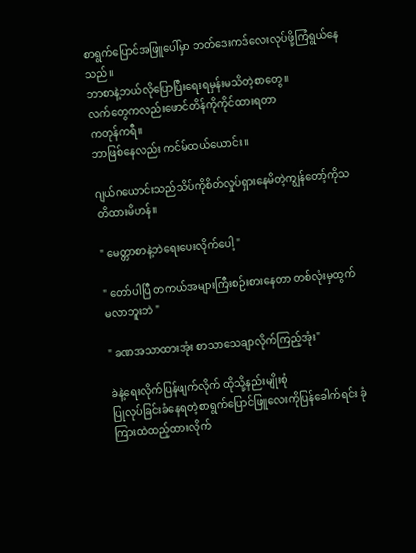စာရွက်ပြောင်အဖြူပေါ်မှာ ဘတ်ဒေးကဒ်လေးလုပ်ဖို့ကြံရွယ်နေသည်။
ဘာစာနဲ့ဘယ်လိုပြောပြီးရေးရမှန်းမသိတဲ့စာတွေ။
လက်တွေကလည်းဖောင်တိန်ကိုကိုင်ထားရတာ
ကတုန်ကရီ။
ဘာဖြစ်နေလည်း ကင်မ်ထယ်ယောင်း။

ဂျယ်ဂယောင်းသည်သိပ်ကိုစိတ်လှုပ်ရှားနေမိတဲ့ကျွန်တော့်ကိုသတိထားမိဟန်။

" မေတ္တာစာ‌နဲ့ဘဲရေးပေးလိုက်ပေါ့ "

" တော်ပါပြီ တကယ်အများကြီးစဉ်းစားနေတာ တစ်လုံးမှထွက်မလာဘူးဘဲ "

" ခဏအသာထားအုံး စာသာသေချာလိုက်ကြည့်အုံး"

ခဲနဲ့ရေးလိုက်ပြန်ဖျက်လိုက် ထိုသို့နည်းမျိုးစုံ
ပြုလုပ်ခြင်းခံနေရတဲ့စာရွက်ပြောင်ဖြူလေးကိုပြန်ခေါက်ရင်း ခုံကြားထဲထည့်ထားလိုက်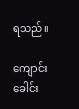ရသည်။

ကျောင်းခေါင်း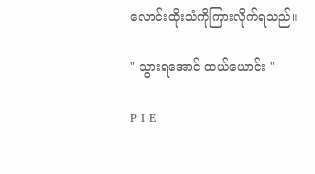လောင်းထိုးသံကိုကြားလိုက်ရသည်။

" သွားရအောင် ထယ်ယောင်း "

P I E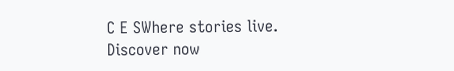C E SWhere stories live. Discover now